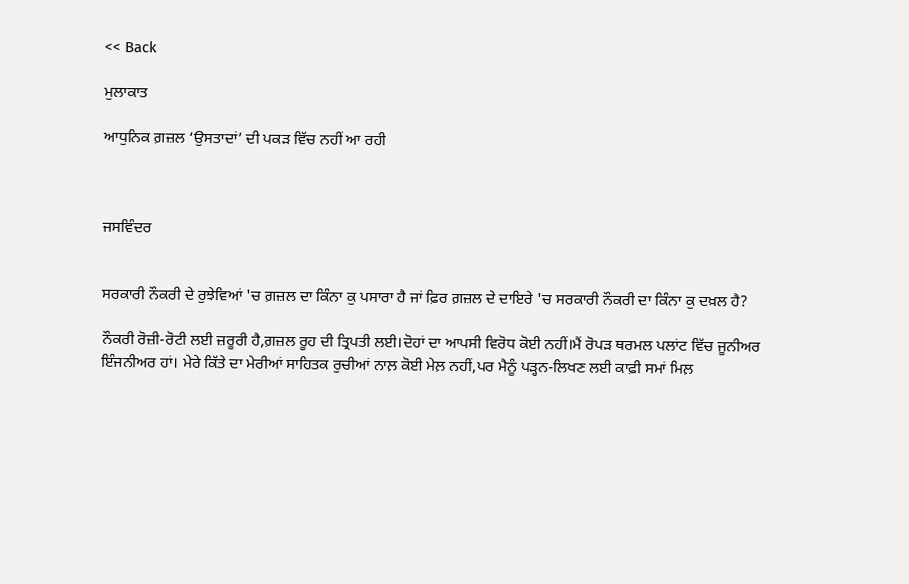<< Back

ਮੁਲਾਕਾਤ

ਆਧੁਨਿਕ ਗ਼ਜ਼ਲ ‘ਉਸਤਾਦਾਂ’ ਦੀ ਪਕੜ ਵਿੱਚ ਨਹੀਂ ਆ ਰਹੀ



ਜਸਵਿੰਦਰ


ਸਰਕਾਰੀ ਨੌਕਰੀ ਦੇ ਰੁਝੇਵਿਆਂ 'ਚ ਗ਼ਜ਼ਲ ਦਾ ਕਿੰਨਾ ਕੁ ਪਸਾਰਾ ਹੈ ਜਾਂ ਫ਼ਿਰ ਗ਼ਜ਼ਲ ਦੇ ਦਾਇਰੇ 'ਚ ਸਰਕਾਰੀ ਨੌਕਰੀ ਦਾ ਕਿੰਨਾ ਕੁ ਦਖ਼ਲ ਹੈ?

ਨੌਕਰੀ ਰੋਜ਼ੀ-ਰੋਟੀ ਲਈ ਜ਼ਰੂਰੀ ਹੈ,ਗ਼ਜ਼ਲ ਰੂਹ ਦੀ ਤ੍ਰਿਪਤੀ ਲਈ।ਦੋਹਾਂ ਦਾ ਆਪਸੀ ਵਿਰੋਧ ਕੋਈ ਨਹੀਂ।ਮੈਂ ਰੋਪੜ ਥਰਮਲ ਪਲਾਂਟ ਵਿੱਚ ਜੂਨੀਅਰ ਇੰਜਨੀਅਰ ਹਾਂ। ਮੇਰੇ ਕਿੱਤੇ ਦਾ ਮੇਰੀਆਂ ਸਾਹਿਤਕ ਰੁਚੀਆਂ ਨਾਲ਼ ਕੋਈ ਮੇਲ਼ ਨਹੀਂ,ਪਰ ਮੈਨੂੰ ਪੜ੍ਹਨ-ਲਿਖਣ ਲਈ ਕਾਫ਼ੀ ਸਮਾਂ ਮਿਲ਼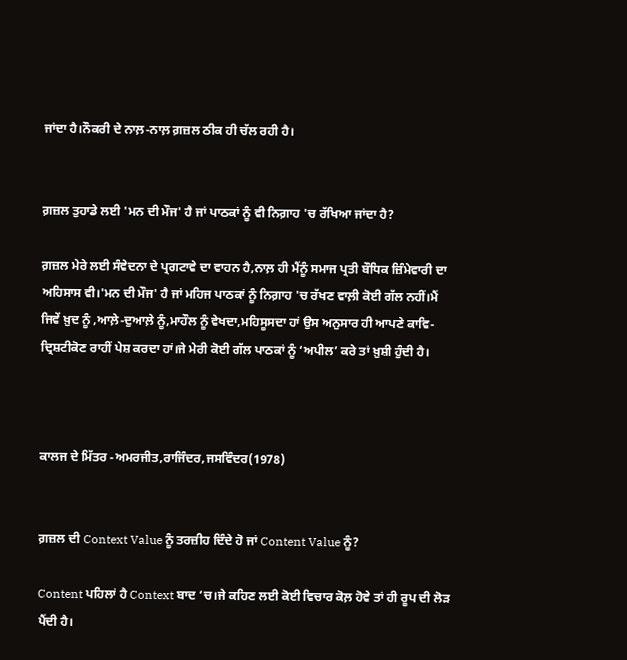ਜਾਂਦਾ ਹੈ।ਨੌਕਰੀ ਦੇ ਨਾਲ਼-ਨਾਲ਼ ਗ਼ਜ਼ਲ ਠੀਕ ਹੀ ਚੱਲ ਰਹੀ ਹੈ।


ਗ਼ਜ਼ਲ ਤੁਹਾਡੇ ਲਈ 'ਮਨ ਦੀ ਮੌਜ' ਹੈ ਜਾਂ ਪਾਠਕਾਂ ਨੂੰ ਵੀ ਨਿਗ਼ਾਹ 'ਚ ਰੱਖਿਆ ਜਾਂਦਾ ਹੈ?

ਗ਼ਜ਼ਲ ਮੇਰੇ ਲਈ ਸੰਵੇਦਨਾ ਦੇ ਪ੍ਰਗਟਾਵੇ ਦਾ ਵਾਹਨ ਹੈ,ਨਾਲ਼ ਹੀ ਮੈਂਨੂੰ ਸਮਾਜ ਪ੍ਰਤੀ ਬੌਧਿਕ ਜ਼ਿੰਮੇਵਾਰੀ ਦਾ ਅਹਿਸਾਸ ਵੀ।'ਮਨ ਦੀ ਮੌਜ' ਹੈ ਜਾਂ ਮਹਿਜ ਪਾਠਕਾਂ ਨੂੰ ਨਿਗ਼ਾਹ 'ਚ ਰੱਖਣ ਵਾਲ਼ੀ ਕੋਈ ਗੱਲ ਨਹੀਂ।ਮੈਂ ਜਿਵੇਂ ਖ਼ੁਦ ਨੂੰ ,ਆਲ਼ੇ-ਦੁਆਲ਼ੇ ਨੂੰ,ਮਾਹੌਲ ਨੂੰ ਵੇਖਦਾ,ਮਹਿਸੂਸਦਾ ਹਾਂ ਉਸ ਅਨੁਸਾਰ ਹੀ ਆਪਣੇ ਕਾਵਿ-ਦ੍ਰਿਸ਼ਟੀਕੋਣ ਰਾਹੀਂ ਪੇਸ਼ ਕਰਦਾ ਹਾਂ।ਜੇ ਮੇਰੀ ਕੋਈ ਗੱਲ ਪਾਠਕਾਂ ਨੂੰ ‘ਅਪੀਲ’ ਕਰੇ ਤਾਂ ਖ਼ੁਸ਼ੀ ਹੁੰਦੀ ਹੈ।



ਕਾਲਜ ਦੇ ਮਿੱਤਰ -ਅਮਰਜੀਤ,ਰਾਜਿੰਦਰ,ਜਸਵਿੰਦਰ(1978)


ਗ਼ਜ਼ਲ ਦੀ Context Value ਨੂੰ ਤਰਜ਼ੀਹ ਦਿੰਦੇ ਹੋ ਜਾਂ Content Value ਨੂੰ?

Content ਪਹਿਲਾਂ ਹੈ Context ਬਾਦ ‘ਚ।ਜੇ ਕਹਿਣ ਲਈ ਕੋਈ ਵਿਚਾਰ ਕੋਲ਼ ਹੋਵੇ ਤਾਂ ਹੀ ਰੂਪ ਦੀ ਲੋੜ ਪੈਂਦੀ ਹੈ।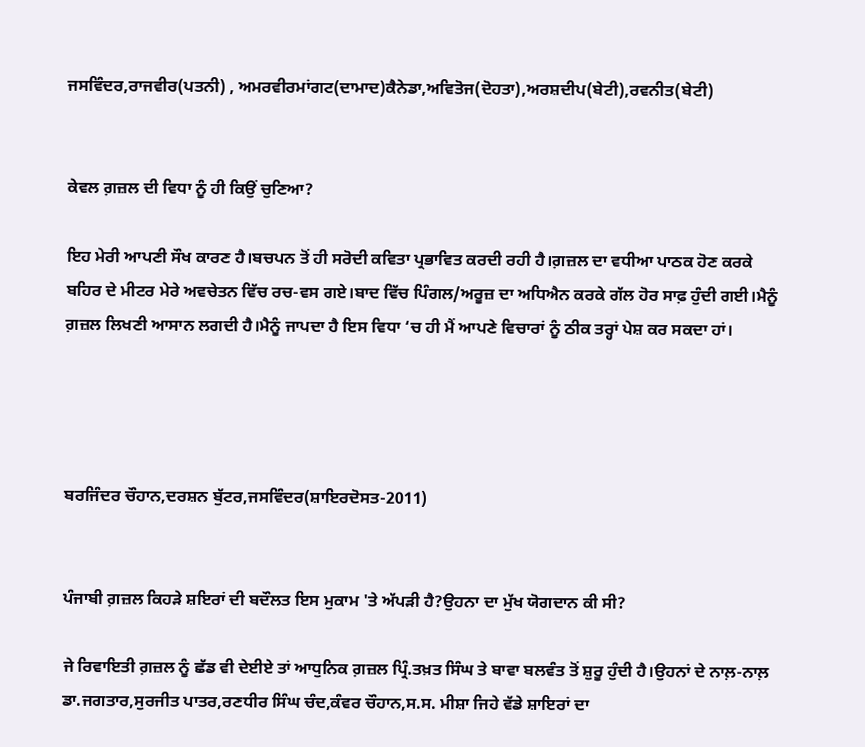ਜਸਵਿੰਦਰ,ਰਾਜਵੀਰ(ਪਤਨੀ) , ਅਮਰਵੀਰਮਾਂਗਟ(ਦਾਮਾਦ)ਕੈਨੇਡਾ,ਅਵਿਤੋਜ(ਦੋਹਤਾ),ਅਰਸ਼ਦੀਪ(ਬੇਟੀ),ਰਵਨੀਤ(ਬੇਟੀ)


ਕੇਵਲ ਗ਼ਜ਼ਲ ਦੀ ਵਿਧਾ ਨੂੰ ਹੀ ਕਿਉਂ ਚੁਣਿਆ?

ਇਹ ਮੇਰੀ ਆਪਣੀ ਸੌਖ ਕਾਰਣ ਹੈ।ਬਚਪਨ ਤੋਂ ਹੀ ਸਰੋਦੀ ਕਵਿਤਾ ਪ੍ਰਭਾਵਿਤ ਕਰਦੀ ਰਹੀ ਹੈ।ਗ਼ਜ਼ਲ ਦਾ ਵਧੀਆ ਪਾਠਕ ਹੋਣ ਕਰਕੇ ਬਹਿਰ ਦੇ ਮੀਟਰ ਮੇਰੇ ਅਵਚੇਤਨ ਵਿੱਚ ਰਚ-ਵਸ ਗਏ।ਬਾਦ ਵਿੱਚ ਪਿੰਗਲ/ਅਰੂਜ਼ ਦਾ ਅਧਿਐਨ ਕਰਕੇ ਗੱਲ ਹੋਰ ਸਾਫ਼ ਹੁੰਦੀ ਗਈ।ਮੈਨੂੰ ਗ਼ਜ਼ਲ ਲਿਖਣੀ ਆਸਾਨ ਲਗਦੀ ਹੈ।ਮੈਨੂੰ ਜਾਪਦਾ ਹੈ ਇਸ ਵਿਧਾ ‘ਚ ਹੀ ਮੈਂ ਆਪਣੇ ਵਿਚਾਰਾਂ ਨੂੰ ਠੀਕ ਤਰ੍ਹਾਂ ਪੇਸ਼ ਕਰ ਸਕਦਾ ਹਾਂ।




ਬਰਜਿੰਦਰ ਚੌਹਾਨ,ਦਰਸ਼ਨ ਬੁੱਟਰ,ਜਸਵਿੰਦਰ(ਸ਼ਾਇਰਦੋਸਤ-2011)


ਪੰਜਾਬੀ ਗ਼ਜ਼ਲ ਕਿਹੜੇ ਸ਼ਇਰਾਂ ਦੀ ਬਦੌਲਤ ਇਸ ਮੁਕਾਮ 'ਤੇ ਅੱਪੜੀ ਹੈ?ਉਹਨਾ ਦਾ ਮੁੱਖ ਯੋਗਦਾਨ ਕੀ ਸੀ?

ਜੇ ਰਿਵਾਇਤੀ ਗ਼ਜ਼ਲ ਨੂੰ ਛੱਡ ਵੀ ਦੇਈਏ ਤਾਂ ਆਧੁਨਿਕ ਗ਼ਜ਼ਲ ਪ੍ਰਿੰ.ਤਖ਼ਤ ਸਿੰਘ ਤੇ ਬਾਵਾ ਬਲਵੰਤ ਤੋਂ ਸ਼ੁਰੂ ਹੁੰਦੀ ਹੈ।ਉਹਨਾਂ ਦੇ ਨਾਲ਼-ਨਾਲ਼ ਡਾ.ਜਗਤਾਰ,ਸੁਰਜੀਤ ਪਾਤਰ,ਰਣਧੀਰ ਸਿੰਘ ਚੰਦ,ਕੰਵਰ ਚੌਹਾਨ,ਸ.ਸ. ਮੀਸ਼ਾ ਜਿਹੇ ਵੱਡੇ ਸ਼ਾਇਰਾਂ ਦਾ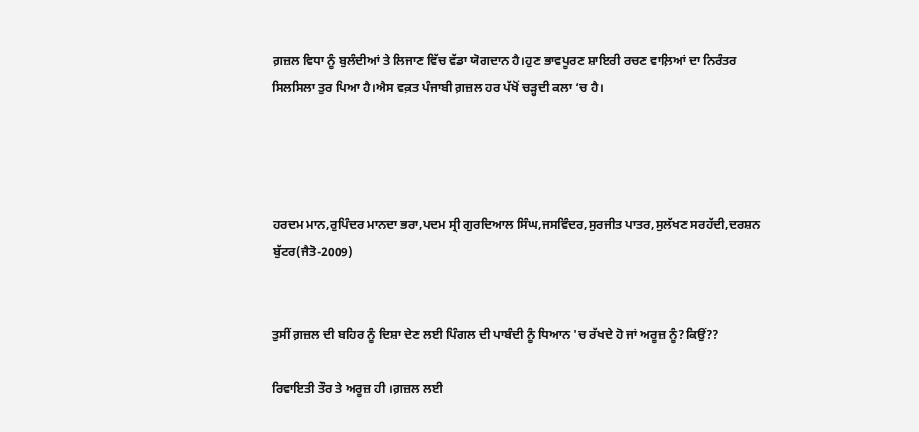ਗ਼ਜ਼ਲ ਵਿਧਾ ਨੂੰ ਬੁਲੰਦੀਆਂ ਤੇ ਲਿਜਾਣ ਵਿੱਚ ਵੱਡਾ ਯੋਗਦਾਨ ਹੈ।ਹੁਣ ਭਾਵਪੂਰਣ ਸ਼ਾਇਰੀ ਰਚਣ ਵਾਲ਼ਿਆਂ ਦਾ ਨਿਰੰਤਰ ਸਿਲਸਿਲਾ ਤੁਰ ਪਿਆ ਹੈ।ਐਸ ਵਕ਼ਤ ਪੰਜਾਬੀ ਗ਼ਜ਼ਲ ਹਰ ਪੱਖੋਂ ਚੜ੍ਹਦੀ ਕਲਾ ‘ਚ ਹੈ।




ਹਰਦਮ ਮਾਨ,ਰੁਪਿੰਦਰ ਮਾਨਦਾ ਭਰਾ,ਪਦਮ ਸ੍ਰੀ ਗੁਰਦਿਆਲ ਸਿੰਘ,ਜਸਵਿੰਦਰ,ਸੁਰਜੀਤ ਪਾਤਰ,ਸੁਲੱਖਣ ਸਰਹੱਦੀ,ਦਰਸ਼ਨ ਬੁੱਟਰ(ਜੈਤੋ-2009)


ਤੁਸੀਂ ਗ਼ਜ਼ਲ ਦੀ ਬਹਿਰ ਨੂੰ ਦਿਸ਼ਾ ਦੇਣ ਲਈ ਪਿੰਗਲ ਦੀ ਪਾਬੰਦੀ ਨੂੰ ਧਿਆਨ 'ਚ ਰੱਖਦੇ ਹੋ ਜਾਂ ਅਰੂਜ਼ ਨੂੰ?ਕਿਉਂ??

ਰਿਵਾਇਤੀ ਤੌਰ ਤੇ ਅਰੂਜ਼ ਹੀ ।ਗ਼ਜ਼ਲ ਲਈ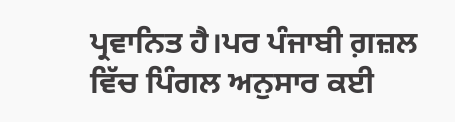ਪ੍ਰਵਾਨਿਤ ਹੈ।ਪਰ ਪੰਜਾਬੀ ਗ਼ਜ਼ਲ ਵਿੱਚ ਪਿੰਗਲ ਅਨੁਸਾਰ ਕਈ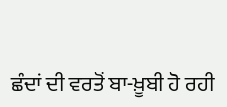ਛੰਦਾਂ ਦੀ ਵਰਤੋਂ ਬਾ-ਖ਼ੂਬੀ ਹੋ ਰਹੀ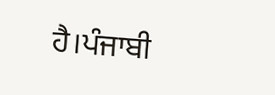ਹੈ।ਪੰਜਾਬੀ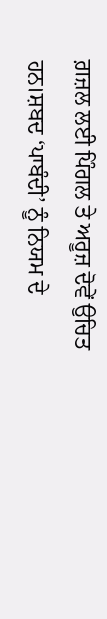ਗ਼ਜ਼ਲ ਲਈ ਪਿੰਗਲ ਤੇ ਅਰੂਜ਼ ਦੋਵੇਂ ਉਚਿਤ ਹਨ।ਸ਼ਬਦ ‘ਪਾਬੰਦੀ’ ਨੂੰ ਨਿਯਮ ਦੇ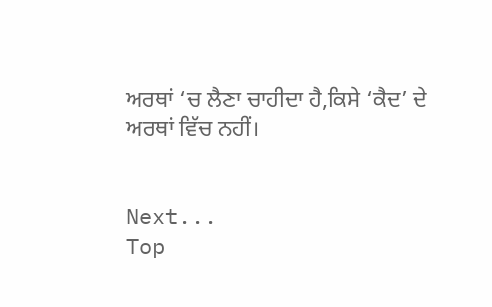ਅਰਥਾਂ ‘ਚ ਲੈਣਾ ਚਾਹੀਦਾ ਹੈ,ਕਿਸੇ ‘ਕੈਦ’ ਦੇ ਅਰਥਾਂ ਵਿੱਚ ਨਹੀਂ।


Next...
Top